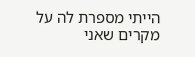הייתי מספרת לה על מקרים שאני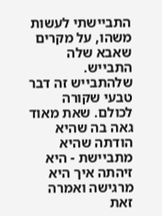התביישתי לעשות משהו, על מקרים שאבא שלה התבייש. שלהתבייש זה דבר טבעי שקורה לכולם. שאת מאוד גאה בה שהיא הודתה שהיא מתביישת - היא זיהתה איך היא מרגישה ואמרה זאת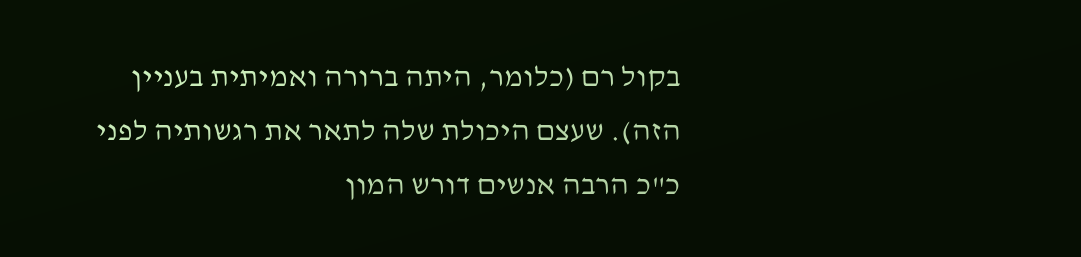בקול רם (כלומר, היתה ברורה ואמיתית בעניין הזה). שעצם היכולת שלה לתאר את רגשותיה לפני כ"כ הרבה אנשים דורש המון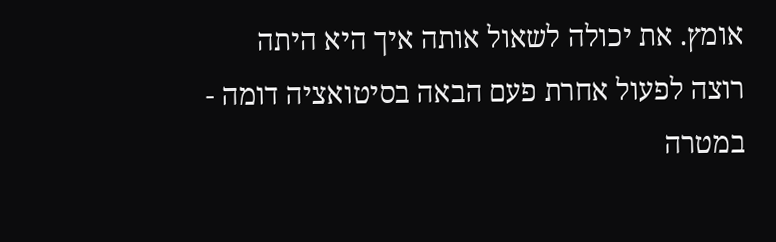אומץ. את יכולה לשאול אותה איך היא היתה רוצה לפעול אחרת פעם הבאה בסיטואציה דומה - במטרה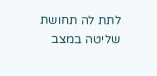לתת לה תחושת שליטה במצב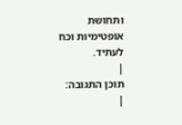ותחושת אופטימיות וכח לעתיד.
|
תוכן התגובה:
|